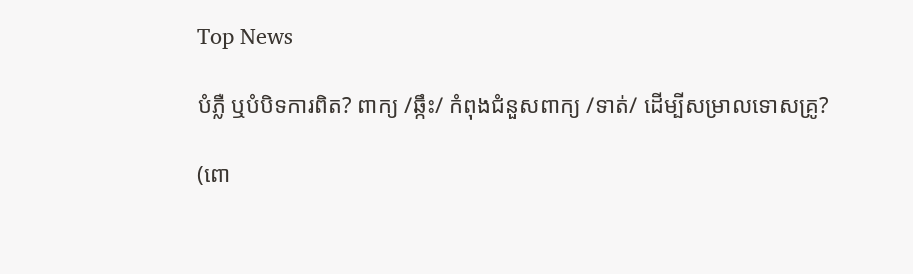Top News

បំភ្លឺ ឬបំបិទការពិត? ពាក្យ /ឆ្កឹះ/ កំពុងជំនួសពាក្យ /ទាត់/ ដើម្បីសម្រាលទោសគ្រូ?

(ពោ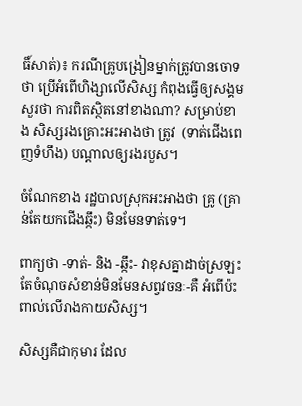ធិ៍សាត់)៖ ករណីគ្រូបង្រៀនម្នាក់ត្រូវបានចោទថា ប្រើអំពើហិង្សាលើសិស្ស កំពុងធ្វើឲ្យសង្គមសួរថា ការពិតស្ថិតនៅខាងណា? សម្រាប់ខាង សិស្សរងគ្រោះអះអាងថា ត្រូវ  (ទាត់ជើងពេញទំហឹង) បណ្តាលឲ្យរងរបួស។

ចំណែកខាង រដ្ឋបាលស្រុកអះអាងថា គ្រូ (គ្រាន់តែយកជើងឆ្កឹះ) មិនមែនទាត់ទេ។

ពាក្យថា -ទាត់- និង -ឆ្កឹះ- វាខុសគ្នាដាច់ស្រឡះ តែចំណុចសំខាន់មិនមែនសព្វវចនៈ-គឺ អំពើប៉ះពាល់លើរាងកាយសិស្ស។

សិស្សគឺជាកុមារ ដែល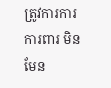ត្រូវការការការពារ មិនមែន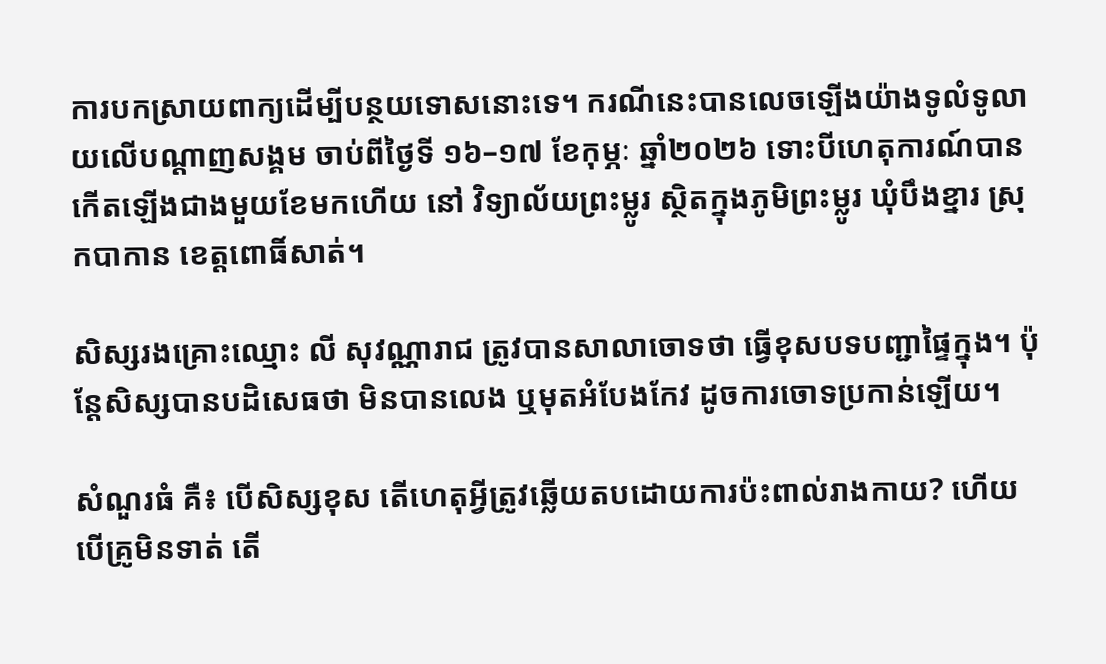ការបកស្រាយពាក្យដើម្បីបន្ថយទោសនោះទេ។ ករណីនេះបានលេចឡើងយ៉ាងទូលំទូលាយលើបណ្ដាញសង្គម ចាប់ពីថ្ងៃទី ១៦–១៧ ខែកុម្ភៈ ឆ្នាំ២០២៦ ទោះបីហេតុការណ៍បានកើតឡើងជាងមួយខែមកហើយ នៅ វិទ្យាល័យព្រះម្លូរ ស្ថិតក្នុងភូមិព្រះម្លូរ ឃុំបឹងខ្នារ ស្រុកបាកាន ខេត្តពោធិ៍សាត់។

សិស្សរងគ្រោះឈ្មោះ លី សុវណ្ណារាជ ត្រូវបានសាលាចោទថា ធ្វើខុសបទបញ្ជាផ្ទៃក្នុង។ ប៉ុន្តែសិស្សបានបដិសេធថា មិនបានលេង ឬមុតអំបែងកែវ ដូចការចោទប្រកាន់ឡើយ។

សំណួរធំ គឺ៖ បើសិស្សខុស តើហេតុអ្វីត្រូវឆ្លើយតបដោយការប៉ះពាល់រាងកាយ? ហើយបើគ្រូមិនទាត់ តើ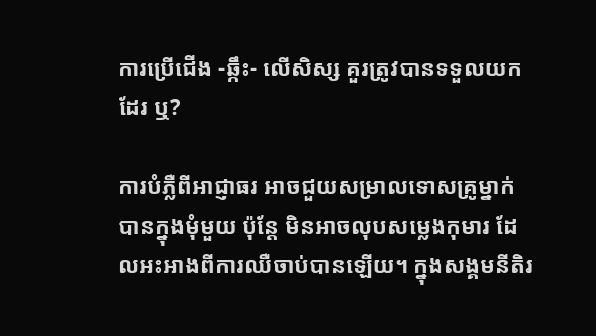ការប្រើជើង -ឆ្កឹះ- លើសិស្ស គួរត្រូវបានទទួលយកដែរ ឬ?

ការបំភ្លឺពីអាជ្ញាធរ អាចជួយសម្រាលទោសគ្រូម្នាក់បានក្នុងមុំមួយ ប៉ុន្តែ មិនអាចលុបសម្លេងកុមារ ដែលអះអាងពីការឈឺចាប់បានឡើយ។ ក្នុងសង្គមនីតិរ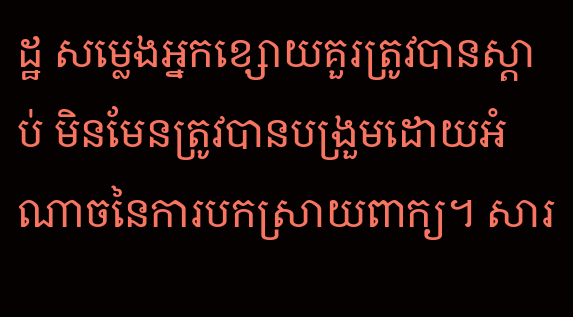ដ្ឋ សម្លេងអ្នកខ្សោយគួរត្រូវបានស្តាប់ មិនមែនត្រូវបានបង្រួមដោយអំណាចនៃការបកស្រាយពាក្យ។ សារ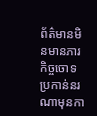ព័ត៌មានមិនមានភារកិច្ចចោទប្រកាន់នរណាមុនកា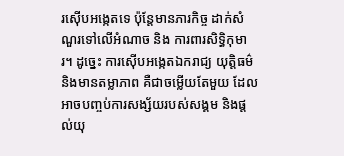រស៊ើបអង្កេតទេ ប៉ុន្តែមានភារកិច្ច ដាក់សំណួរទៅលើអំណាច និង ការពារសិទ្ធិកុមារ។ ដូច្នេះ ការស៊ើបអង្កេតឯករាជ្យ យុត្តិធម៌ និងមានតម្លាភាព គឺជាចម្លើយតែមួយ ដែលអាចបញ្ចប់ការសង្ស័យរបស់សង្គម និងផ្តល់យុ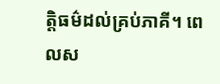ត្តិធម៌ដល់គ្រប់ភាគី។ ពេលស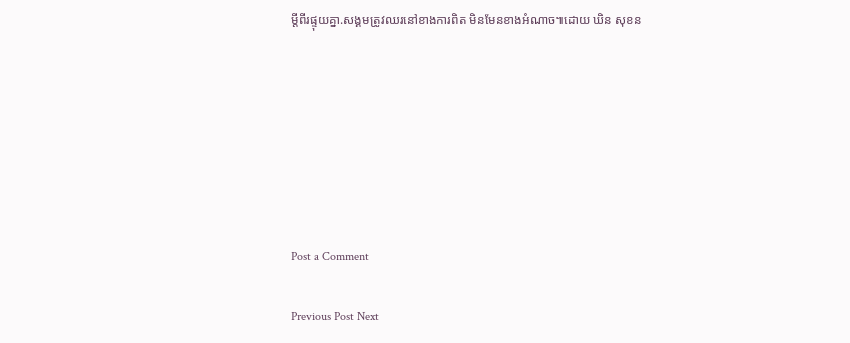ម្តីពីរផ្ទុយគ្នា.សង្គមត្រូវឈរនៅខាងការពិត មិនមែនខាងអំណាច៕ដោយ ឃិន សុខន







Post a Comment

Previous Post Next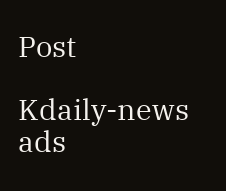Post

Kdaily-news ads